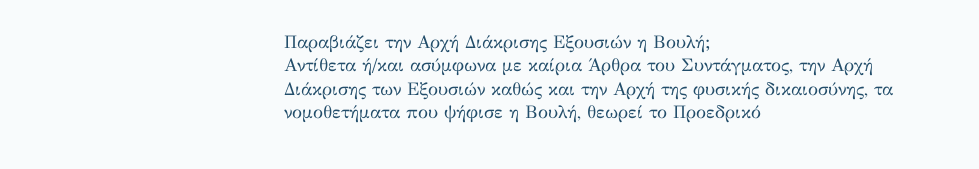Παραβιάζει την Αρχή Διάκρισης Εξουσιών η Βουλή;
Αντίθετα ή/και ασύμφωνα με καίρια Άρθρα του Συντάγματος, την Αρχή Διάκρισης των Εξουσιών καθώς και την Αρχή της φυσικής δικαιοσύνης, τα νομοθετήματα που ψήφισε η Βουλή, θεωρεί το Προεδρικό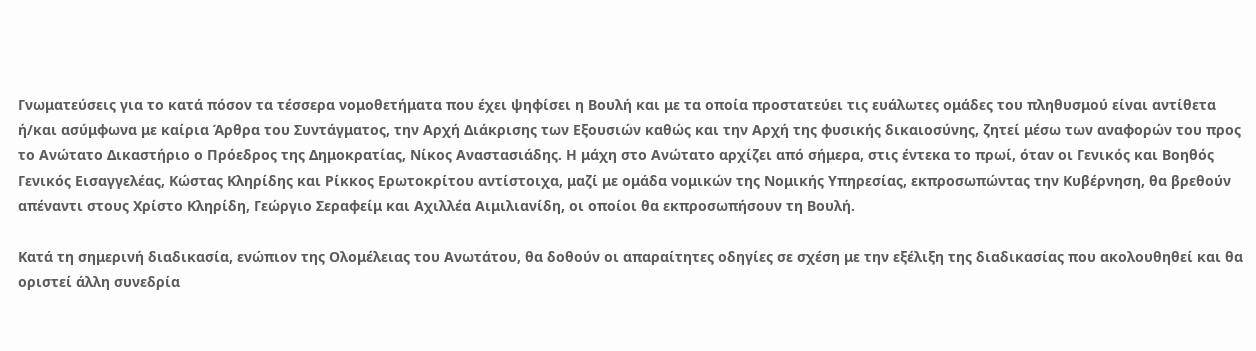Γνωματεύσεις για το κατά πόσον τα τέσσερα νομοθετήματα που έχει ψηφίσει η Βουλή και με τα οποία προστατεύει τις ευάλωτες ομάδες του πληθυσμού είναι αντίθετα ή/και ασύμφωνα με καίρια Άρθρα του Συντάγματος, την Αρχή Διάκρισης των Εξουσιών καθώς και την Αρχή της φυσικής δικαιοσύνης, ζητεί μέσω των αναφορών του προς το Ανώτατο Δικαστήριο ο Πρόεδρος της Δημοκρατίας, Νίκος Αναστασιάδης. Η μάχη στο Ανώτατο αρχίζει από σήμερα, στις έντεκα το πρωί, όταν οι Γενικός και Βοηθός Γενικός Εισαγγελέας, Κώστας Κληρίδης και Ρίκκος Ερωτοκρίτου αντίστοιχα, μαζί με ομάδα νομικών της Νομικής Υπηρεσίας, εκπροσωπώντας την Κυβέρνηση, θα βρεθούν απέναντι στους Χρίστο Κληρίδη, Γεώργιο Σεραφείμ και Αχιλλέα Αιμιλιανίδη, οι οποίοι θα εκπροσωπήσουν τη Βουλή.

Κατά τη σημερινή διαδικασία, ενώπιον της Ολομέλειας του Ανωτάτου, θα δοθούν οι απαραίτητες οδηγίες σε σχέση με την εξέλιξη της διαδικασίας που ακολουθηθεί και θα οριστεί άλλη συνεδρία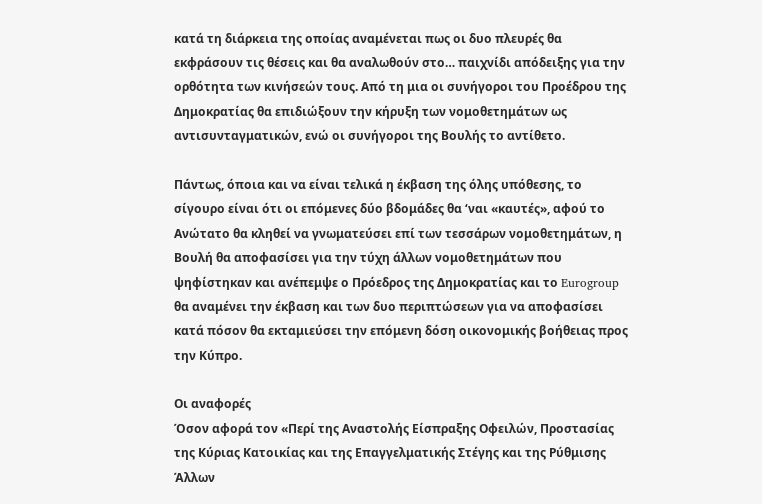κατά τη διάρκεια της οποίας αναμένεται πως οι δυο πλευρές θα εκφράσουν τις θέσεις και θα αναλωθούν στο… παιχνίδι απόδειξης για την ορθότητα των κινήσεών τους. Από τη μια οι συνήγοροι του Προέδρου της Δημοκρατίας θα επιδιώξουν την κήρυξη των νομοθετημάτων ως αντισυνταγματικών, ενώ οι συνήγοροι της Βουλής το αντίθετο.

Πάντως, όποια και να είναι τελικά η έκβαση της όλης υπόθεσης, το σίγουρο είναι ότι οι επόμενες δύο βδομάδες θα ‘ναι «καυτές», αφού το Ανώτατο θα κληθεί να γνωματεύσει επί των τεσσάρων νομοθετημάτων, η Βουλή θα αποφασίσει για την τύχη άλλων νομοθετημάτων που ψηφίστηκαν και ανέπεμψε ο Πρόεδρος της Δημοκρατίας και το Eurogroup θα αναμένει την έκβαση και των δυο περιπτώσεων για να αποφασίσει κατά πόσον θα εκταμιεύσει την επόμενη δόση οικονομικής βοήθειας προς την Κύπρο.

Οι αναφορές
Όσον αφορά τον «Περί της Αναστολής Είσπραξης Οφειλών, Προστασίας της Κύριας Κατοικίας και της Επαγγελματικής Στέγης και της Ρύθμισης Άλλων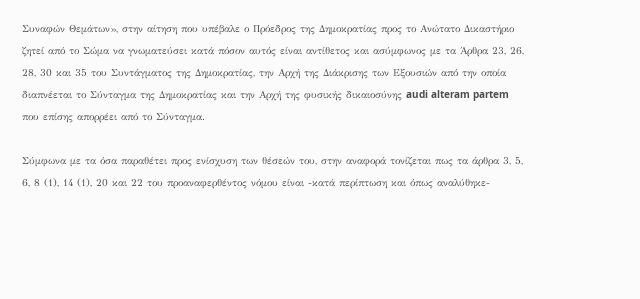Συναφών Θεμάτων», στην αίτηση που υπέβαλε ο Πρόεδρος της Δημοκρατίας προς το Ανώτατο Δικαστήριο ζητεί από το Σώμα να γνωματεύσει κατά πόσον αυτός είναι αντίθετος και ασύμφωνος με τα Άρθρα 23, 26, 28, 30 και 35 του Συντάγματος της Δημοκρατίας, την Αρχή της Διάκρισης των Εξουσιών από την οποία διαπνέεται το Σύνταγμα της Δημοκρατίας και την Αρχή της φυσικής δικαιοσύνης audi alteram partem που επίσης απορρέει από το Σύνταγμα.

Σύμφωνα με τα όσα παραθέτει προς ενίσχυση των θέσεών του, στην αναφορά τονίζεται πως τα άρθρα 3, 5, 6, 8 (1), 14 (1), 20 και 22 του προαναφερθέντος νόμου είναι -κατά περίπτωση και όπως αναλύθηκε-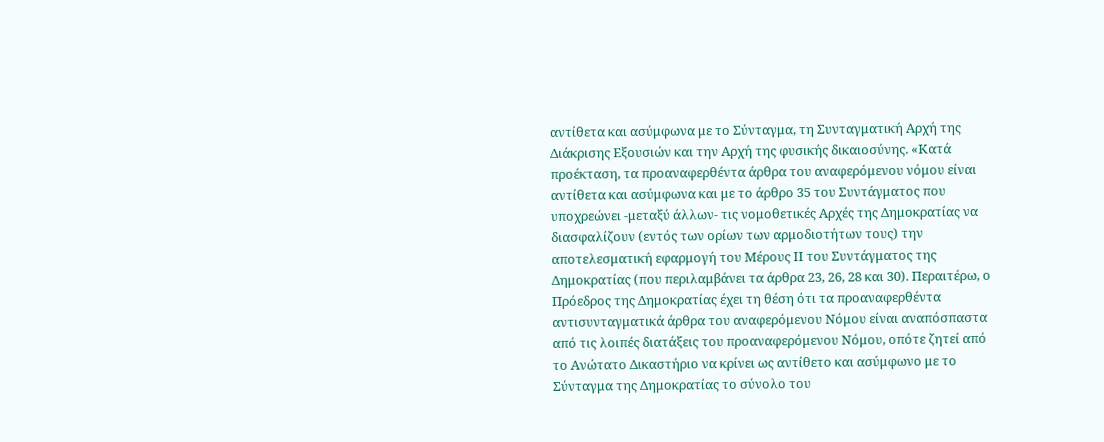αντίθετα και ασύμφωνα με το Σύνταγμα, τη Συνταγματική Αρχή της Διάκρισης Εξουσιών και την Αρχή της φυσικής δικαιοσύνης. «Κατά προέκταση, τα προαναφερθέντα άρθρα του αναφερόμενου νόμου είναι αντίθετα και ασύμφωνα και με το άρθρο 35 του Συντάγματος που υποχρεώνει -μεταξύ άλλων- τις νομοθετικές Αρχές της Δημοκρατίας να διασφαλίζουν (εντός των ορίων των αρμοδιοτήτων τους) την αποτελεσματική εφαρμογή του Μέρους ΙΙ του Συντάγματος της Δημοκρατίας (που περιλαμβάνει τα άρθρα 23, 26, 28 και 30). Περαιτέρω, ο Πρόεδρος της Δημοκρατίας έχει τη θέση ότι τα προαναφερθέντα αντισυνταγματικά άρθρα του αναφερόμενου Νόμου είναι αναπόσπαστα από τις λοιπές διατάξεις του προαναφερόμενου Νόμου, οπότε ζητεί από το Ανώτατο Δικαστήριο να κρίνει ως αντίθετο και ασύμφωνο με το Σύνταγμα της Δημοκρατίας το σύνολο του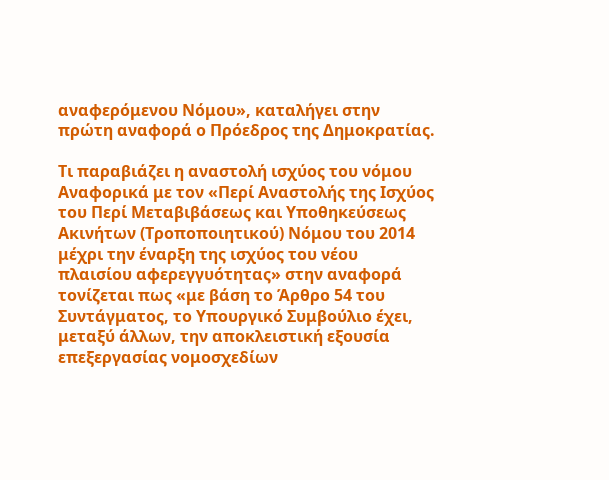αναφερόμενου Νόμου», καταλήγει στην πρώτη αναφορά ο Πρόεδρος της Δημοκρατίας.

Τι παραβιάζει η αναστολή ισχύος του νόμου
Αναφορικά με τον «Περί Αναστολής της Ισχύος του Περί Μεταβιβάσεως και Υποθηκεύσεως Ακινήτων (Τροποποιητικού) Νόμου του 2014 μέχρι την έναρξη της ισχύος του νέου πλαισίου αφερεγγυότητας» στην αναφορά τονίζεται πως «με βάση το Άρθρο 54 του Συντάγματος, το Υπουργικό Συμβούλιο έχει, μεταξύ άλλων, την αποκλειστική εξουσία επεξεργασίας νομοσχεδίων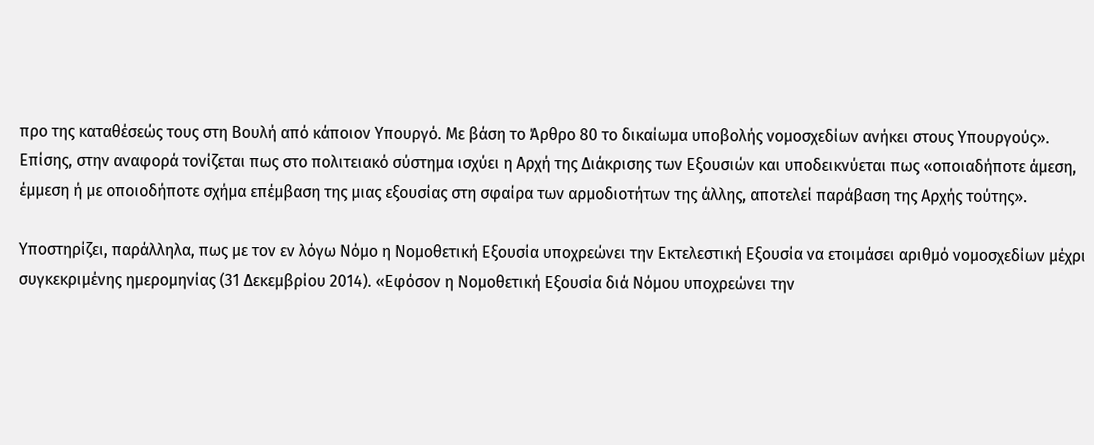προ της καταθέσεώς τους στη Βουλή από κάποιον Υπουργό. Με βάση το Άρθρο 80 το δικαίωμα υποβολής νομοσχεδίων ανήκει στους Υπουργούς». Επίσης, στην αναφορά τονίζεται πως στο πολιτειακό σύστημα ισχύει η Αρχή της Διάκρισης των Εξουσιών και υποδεικνύεται πως «οποιαδήποτε άμεση, έμμεση ή με οποιοδήποτε σχήμα επέμβαση της μιας εξουσίας στη σφαίρα των αρμοδιοτήτων της άλλης, αποτελεί παράβαση της Αρχής τούτης».

Υποστηρίζει, παράλληλα, πως με τον εν λόγω Νόμο η Νομοθετική Εξουσία υποχρεώνει την Εκτελεστική Εξουσία να ετοιμάσει αριθμό νομοσχεδίων μέχρι συγκεκριμένης ημερομηνίας (31 Δεκεμβρίου 2014). «Εφόσον η Νομοθετική Εξουσία διά Νόμου υποχρεώνει την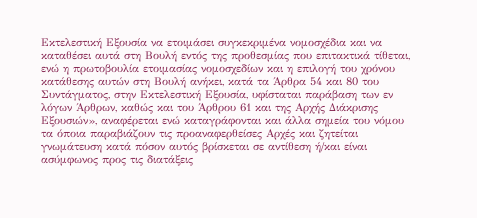Εκτελεστική Εξουσία να ετοιμάσει συγκεκριμένα νομοσχέδια και να καταθέσει αυτά στη Βουλή εντός της προθεσμίας που επιτακτικά τίθεται, ενώ η πρωτοβουλία ετοιμασίας νομοσχεδίων και η επιλογή του χρόνου κατάθεσης αυτών στη Βουλή ανήκει, κατά τα Άρθρα 54 και 80 του Συντάγματος, στην Εκτελεστική Εξουσία, υφίσταται παράβαση των εν λόγων Άρθρων, καθώς και του Άρθρου 61 και της Αρχής Διάκρισης Εξουσιών», αναφέρεται ενώ καταγράφονται και άλλα σημεία του νόμου τα όποια παραβιάζουν τις προαναφερθείσες Αρχές και ζητείται γνωμάτευση κατά πόσον αυτός βρίσκεται σε αντίθεση ή/και είναι ασύμφωνος προς τις διατάξεις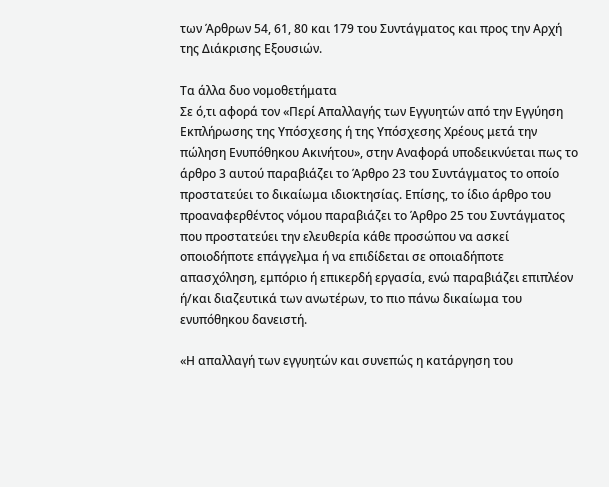των Άρθρων 54, 61, 80 και 179 του Συντάγματος και προς την Αρχή της Διάκρισης Εξουσιών.

Τα άλλα δυο νομοθετήματα
Σε ό,τι αφορά τον «Περί Απαλλαγής των Εγγυητών από την Εγγύηση Εκπλήρωσης της Υπόσχεσης ή της Υπόσχεσης Χρέους μετά την πώληση Ενυπόθηκου Ακινήτου», στην Αναφορά υποδεικνύεται πως το άρθρο 3 αυτού παραβιάζει το Άρθρο 23 του Συντάγματος το οποίο προστατεύει το δικαίωμα ιδιοκτησίας. Επίσης, το ίδιο άρθρο του προαναφερθέντος νόμου παραβιάζει το Άρθρο 25 του Συντάγματος που προστατεύει την ελευθερία κάθε προσώπου να ασκεί οποιοδήποτε επάγγελμα ή να επιδίδεται σε οποιαδήποτε απασχόληση, εμπόριο ή επικερδή εργασία, ενώ παραβιάζει επιπλέον ή/και διαζευτικά των ανωτέρων, το πιο πάνω δικαίωμα του ενυπόθηκου δανειστή.

«Η απαλλαγή των εγγυητών και συνεπώς η κατάργηση του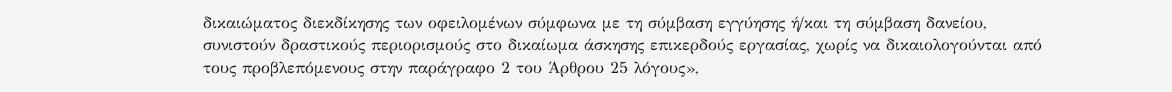δικαιώματος διεκδίκησης των οφειλομένων σύμφωνα με τη σύμβαση εγγύησης ή/και τη σύμβαση δανείου, συνιστούν δραστικούς περιορισμούς στο δικαίωμα άσκησης επικερδούς εργασίας, χωρίς να δικαιολογούνται από τους προβλεπόμενους στην παράγραφο 2 του Άρθρου 25 λόγους»,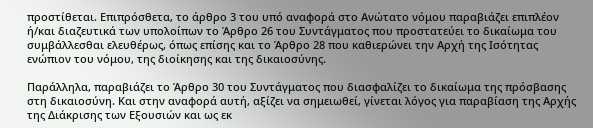προστίθεται. Επιπρόσθετα, το άρθρο 3 του υπό αναφορά στο Ανώτατο νόμου παραβιάζει επιπλέον ή/και διαζευτικά των υπολοίπων το Άρθρο 26 του Συντάγματος που προστατεύει το δικαίωμα του συμβάλλεσθαι ελευθέρως, όπως επίσης και το Άρθρο 28 που καθιερώνει την Αρχή της Ισότητας ενώπιον του νόμου, της διοίκησης και της δικαιοσύνης.

Παράλληλα, παραβιάζει το Άρθρο 30 του Συντάγματος που διασφαλίζει το δικαίωμα της πρόσβασης στη δικαιοσύνη. Και στην αναφορά αυτή, αξίζει να σημειωθεί, γίνεται λόγος για παραβίαση της Αρχής της Διάκρισης των Εξουσιών και ως εκ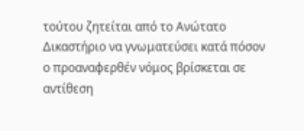τούτου ζητείται από το Ανώτατο Δικαστήριο να γνωματεύσει κατά πόσον ο προαναφερθέν νόμος βρίσκεται σε αντίθεση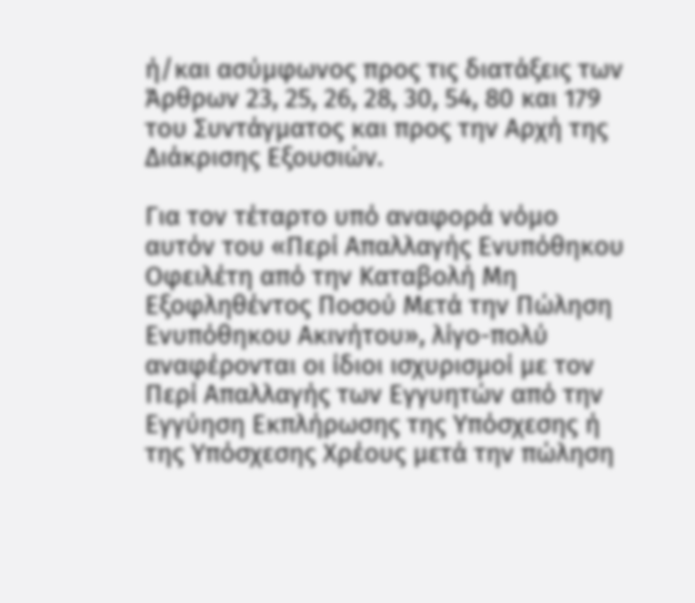ή/και ασύμφωνος προς τις διατάξεις των Άρθρων 23, 25, 26, 28, 30, 54, 80 και 179 του Συντάγματος και προς την Αρχή της Διάκρισης Εξουσιών.

Για τον τέταρτο υπό αναφορά νόμο αυτόν του «Περί Απαλλαγής Ενυπόθηκου Οφειλέτη από την Καταβολή Μη Εξοφληθέντος Ποσού Μετά την Πώληση Ενυπόθηκου Ακινήτου», λίγο-πολύ αναφέρονται οι ίδιοι ισχυρισμοί με τον Περί Απαλλαγής των Εγγυητών από την Εγγύηση Εκπλήρωσης της Υπόσχεσης ή της Υπόσχεσης Χρέους μετά την πώληση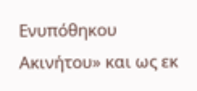Ενυπόθηκου Ακινήτου» και ως εκ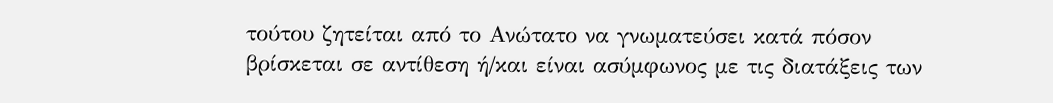τούτου ζητείται από το Ανώτατο να γνωματεύσει κατά πόσον βρίσκεται σε αντίθεση ή/και είναι ασύμφωνος με τις διατάξεις των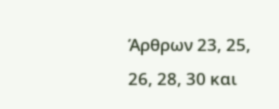Άρθρων 23, 25, 26, 28, 30 και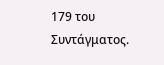179 του Συντάγματος.